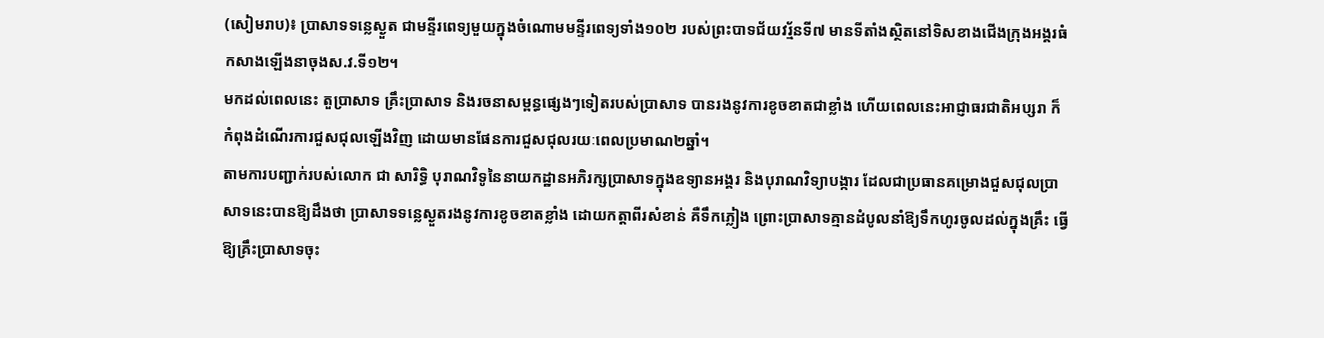(សៀមរាប)៖ ប្រាសាទទន្លេស្ងួត ជាមន្ទីរពេទ្យមួយក្នុងចំណោមមន្ទីរពេទ្យទាំង១០២ របស់ព្រះបាទជ័យវរ្ម័នទី៧ មានទីតាំងស្ថិតនៅទិសខាងជើងក្រុងអង្គរធំ កសាងឡើងនាចុងស.វ.ទី១២។
មកដល់ពេលនេះ តួប្រាសាទ គ្រឹះប្រាសាទ និងរចនាសម្ពន្ធផ្សេងៗទៀតរបស់ប្រាសាទ បានរងនូវការខូចខាតជាខ្លាំង ហើយពេលនេះអាជ្ញាធរជាតិអប្សរា ក៏កំពុងដំណើរការជួសជុលឡើងវិញ ដោយមានផែនការជួសជុលរយៈពេលប្រមាណ២ឆ្នាំ។
តាមការបញ្ជាក់របស់លោក ជា សារិទ្ធិ បុរាណវិទូនៃនាយកដ្ឋានអភិរក្សប្រាសាទក្នុងឧទ្យានអង្គរ និងបុរាណវិទ្យាបង្ការ ដែលជាប្រធានគម្រោងជួសជុលប្រាសាទនេះបានឱ្យដឹងថា ប្រាសាទទន្លេស្ងួតរងនូវការខូចខាតខ្លាំង ដោយកត្តាពីរសំខាន់ គឺទឹកភ្លៀង ព្រោះប្រាសាទគ្មានដំបូលនាំឱ្យទឹកហូរចូលដល់ក្នុងគ្រឹះ ធ្វើឱ្យគ្រឹះប្រាសាទចុះ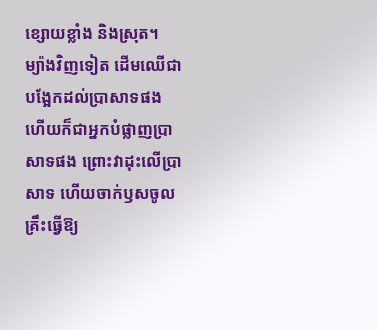ខ្សោយខ្លាំង និងស្រុត។
ម្យ៉ាងវិញទៀត ដើមឈើជាបង្អែកដល់ប្រាសាទផង ហើយក៏ជាអ្នកបំផ្លាញប្រាសាទផង ព្រោះវាដុះលើប្រាសាទ ហើយចាក់ឫសចូលគ្រឹះធ្វើឱ្យ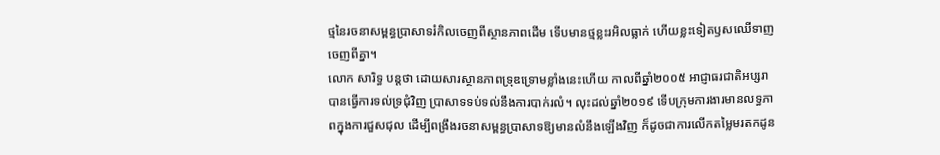ថ្មនៃរចនាសម្ពន្ធប្រាសាទរំកិលចេញពីស្ថានភាពដើម ទើបមានថ្មខ្លះរអិលធ្លាក់ ហើយខ្លះទៀតឫសឈើទាញចេញពីគ្នា។
លោក សារិទ្ធ បន្តថា ដោយសារស្ថានភាពទ្រុឌទ្រោមខ្លាំងនេះហើយ កាលពីឆ្នាំ២០០៥ អាជ្ញាធរជាតិអប្សរាបានធ្វើការទល់ទ្រជុំវិញ ប្រាសាទទប់ទល់នឹងការបាក់រលំ។ លុះដល់ឆ្នាំ២០១៩ ទើបក្រុមការងារមានលទ្ធភាពក្នុងការជួសជុល ដើម្បីពង្រឹងរចនាសម្ពន្ធប្រាសាទឱ្យមានលំនឹងឡើងវិញ ក៏ដូចជាការលើកតម្លៃមរតកដូន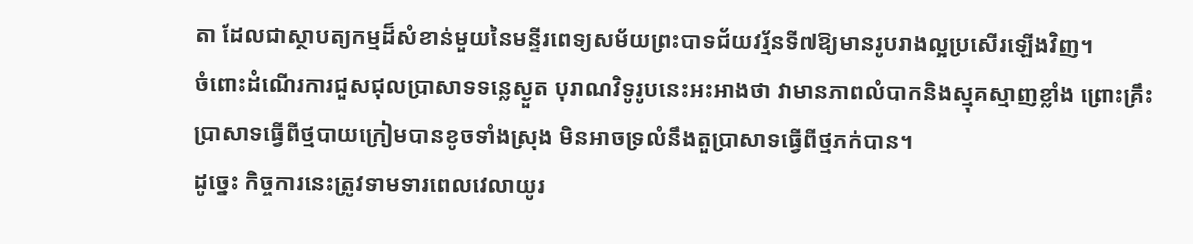តា ដែលជាស្ថាបត្យកម្មដ៏សំខាន់មួយនៃមន្ទីរពេទ្យសម័យព្រះបាទជ័យវរ្ម័នទី៧ឱ្យមានរូបរាងល្អប្រសើរឡើងវិញ។
ចំពោះដំណើរការជួសជុលប្រាសាទទន្លេស្ងួត បុរាណវិទូរូបនេះអះអាងថា វាមានភាពលំបាកនិងស្មុគស្មាញខ្លាំង ព្រោះគ្រឹះប្រាសាទធ្វើពីថ្មបាយក្រៀមបានខូចទាំងស្រុង មិនអាចទ្រលំនឹងតួប្រាសាទធ្វើពីថ្មភក់បាន។
ដូច្នេះ កិច្ចការនេះត្រូវទាមទារពេលវេលាយូរ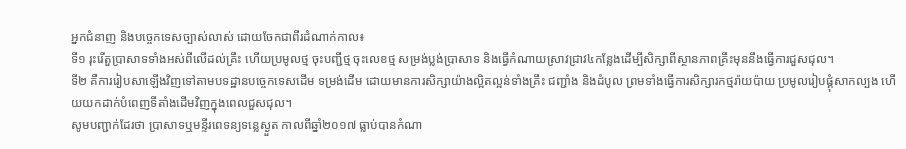អ្នកជំនាញ និងបច្ចេកទេសច្បាស់លាស់ ដោយចែកជាពីរដំណាក់កាល៖
ទី១ រុះរើតួប្រាសាទទាំងអស់ពីលើដល់គ្រឹះ ហើយប្រមូលថ្ម ចុះបញ្ជីថ្ម ចុះលេខថ្ម សម្រង់ប្លង់ប្រាសាទ និងធ្វើកំណាយស្រាវជ្រាវ៤កន្លែងដើម្បីសិក្សាពីស្ថានភាពគ្រឹះមុននឹងធ្វើការជួសជុល។
ទី២ គឺការរៀបសាឡើងវិញទៅតាមបទដ្ឋានបច្ចេកទេសដើម ទម្រង់ដើម ដោយមានការសិក្សាយ៉ាងល្អិតល្អន់ទាំងគ្រឹះ ជញ្ជាំង និងដំបូល ព្រមទាំងធ្វើការសិក្សារកថ្មរ៉ាយប៉ាយ ប្រមូលរៀបផ្គុំសាកល្បង ហើយយកដាក់បំពេញទីតាំងដើមវិញក្នុងពេលជួសជុល។
សូមបញ្ជាក់ដែរថា ប្រាសាទឬមន្ទីរពេទន្យទន្លេស្ងួត កាលពីឆ្នាំ២០១៧ ធ្លាប់បានកំណា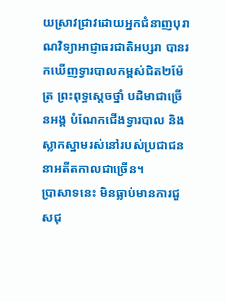យស្រាវជ្រាវដោយអ្នកជំនាញបុរាណវិទ្យាអាជ្ញាធរជាតិអប្សរា បានរកឃើញទ្វារបាលកម្ពស់ជិត២ម៉ែត្រ ព្រះពុទ្ធស្តេចថ្នាំ បដិមាជាច្រើនអង្គ បំណែកជើងទ្វារបាល និងស្លាកស្នាមរស់នៅរបស់ប្រជាជននាអតីតកាលជាច្រើន។
ប្រាសាទនេះ មិនធ្លាប់មានការជួសជុ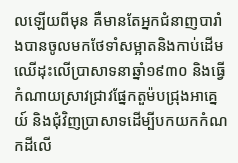លឡើយពីមុន គឺមានតែអ្នកជំនាញបារាំងបានចូលមកថែទាំសម្អាតនិងកាប់ដើមឈើដុះលើប្រាសាទនាឆ្នាំ១៩៣០ និងធ្វើកំណាយស្រាវជ្រាវផ្នែកតួម៉បជ្រុងអាគ្នេយ៍ និងជុំវិញប្រាសាទដើម្បីបកយកកំណកដីលើ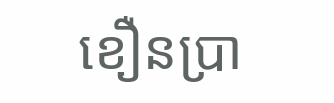ខឿនប្រា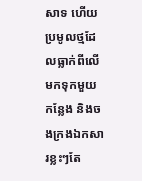សាទ ហើយប្រមូលថ្មដែលធ្លាក់ពីលើមកទុកមួយកន្លែង និងចងក្រងឯកសារខ្លះៗតែ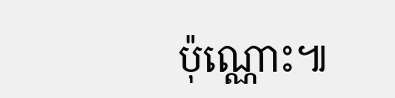ប៉ុណ្ណោះ៕